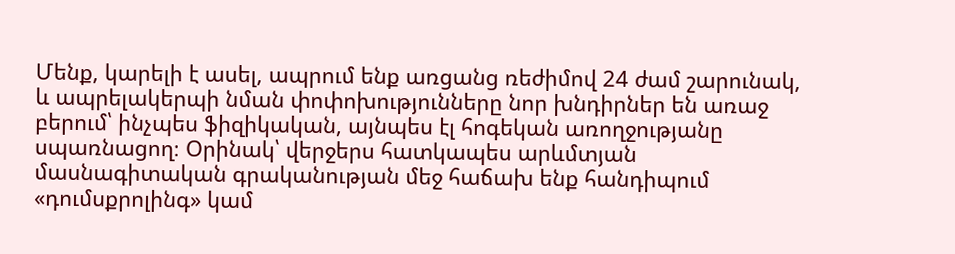Մենք, կարելի է ասել, ապրում ենք առցանց ռեժիմով 24 ժամ շարունակ, և ապրելակերպի նման փոփոխությունները նոր խնդիրներ են առաջ բերում՝ ինչպես ֆիզիկական, այնպես էլ հոգեկան առողջությանը սպառնացող։ Օրինակ՝ վերջերս հատկապես արևմտյան մասնագիտական գրականության մեջ հաճախ ենք հանդիպում «դումսքրոլինգ» կամ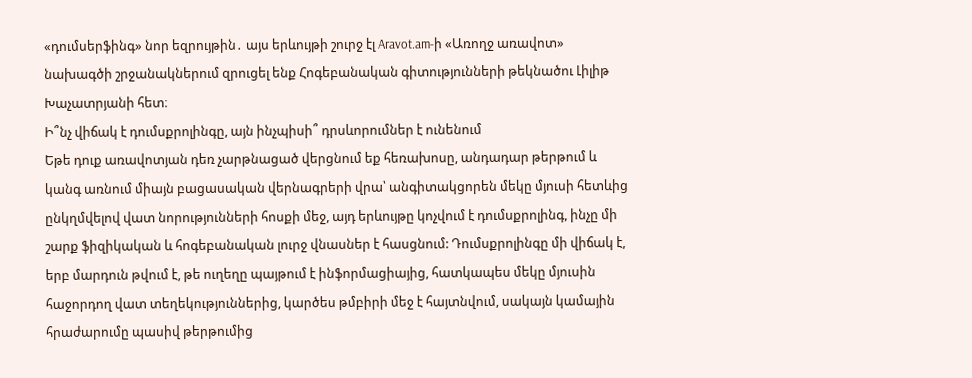«դումսերֆինգ» նոր եզրույթին․ այս երևույթի շուրջ էլ Aravot.am-ի «Առողջ առավոտ» նախագծի շրջանակներում զրուցել ենք Հոգեբանական գիտությունների թեկնածու Լիլիթ Խաչատրյանի հետ։
Ի՞նչ վիճակ է դումսքրոլինգը, այն ինչպիսի՞ դրսևորումներ է ունենում
Եթե դուք առավոտյան դեռ չարթնացած վերցնում եք հեռախոսը, անդադար թերթում և կանգ առնում միայն բացասական վերնագրերի վրա՝ անգիտակցորեն մեկը մյուսի հետևից ընկղմվելով վատ նորությունների հոսքի մեջ, այդ երևույթը կոչվում է դումսքրոլինգ, ինչը մի շարք ֆիզիկական և հոգեբանական լուրջ վնասներ է հասցնում: Դումսքրոլինգը մի վիճակ է, երբ մարդուն թվում է, թե ուղեղը պայթում է ինֆորմացիայից, հատկապես մեկը մյուսին հաջորդող վատ տեղեկություններից, կարծես թմբիրի մեջ է հայտնվում, սակայն կամային հրաժարումը պասիվ թերթումից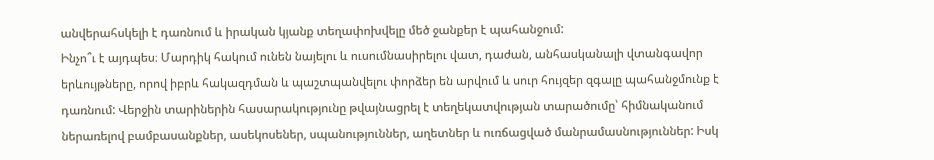անվերահսկելի է դառնում և իրական կյանք տեղափոխվելը մեծ ջանքեր է պահանջում:
Ինչո՞ւ է այդպես։ Մարդիկ հակում ունեն նայելու և ուսումնասիրելու վատ, դաժան, անհասկանալի վտանգավոր երևույթները, որով իբրև հակազդման և պաշտպանվելու փորձեր են արվում և սուր հույզեր զգալը պահանջմունք է դառնում: Վերջին տարիներին հասարակությունը թվայնացրել է տեղեկատվության տարածումը՝ հիմնականում ներառելով բամբասանքներ, ասեկոսեներ, սպանություններ, աղետներ և ուռճացված մանրամասնություններ: Իսկ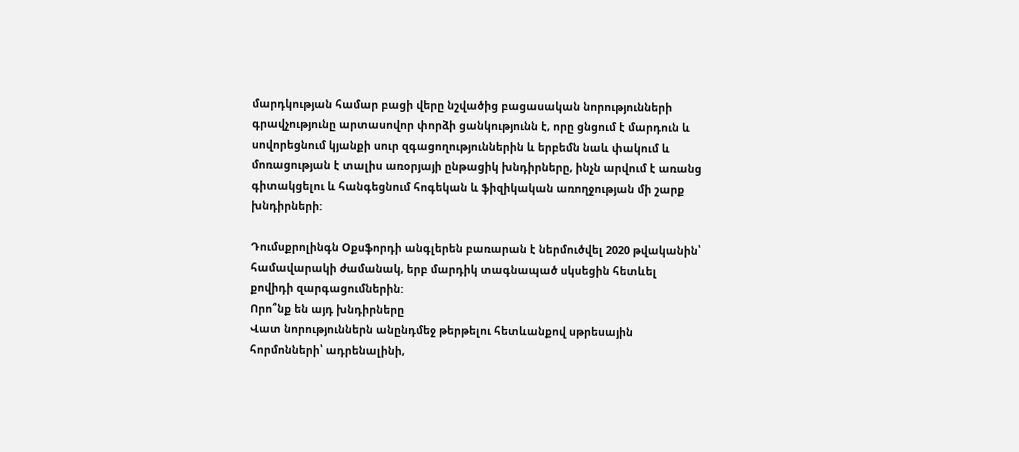մարդկության համար բացի վերը նշվածից բացասական նորությունների գրավչությունը արտասովոր փորձի ցանկությունն է, որը ցնցում է մարդուն և սովորեցնում կյանքի սուր զգացողություններին և երբեմն նաև փակում և մոռացության է տալիս առօրյայի ընթացիկ խնդիրները, ինչն արվում է առանց գիտակցելու և հանգեցնում հոգեկան և ֆիզիկական առողջության մի շարք խնդիրների:

Դումսքրոլինգն Օքսֆորդի անգլերեն բառարան է ներմուծվել 2020 թվականին՝ համավարակի ժամանակ, երբ մարդիկ տագնապած սկսեցին հետևել քովիդի զարգացումներին:
Որո՞նք են այդ խնդիրները
Վատ նորություններն անընդմեջ թերթելու հետևանքով սթրեսային հորմոնների՝ ադրենալինի,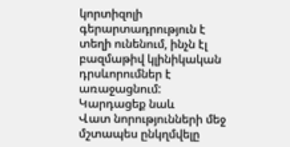կորտիզոլի գերարտադրություն է տեղի ունենում, ինչն էլ բազմաթիվ կլինիկական դրսևորումներ է առաջացնում:
Կարդացեք նաև
Վատ նորությունների մեջ մշտապես ընկղմվելը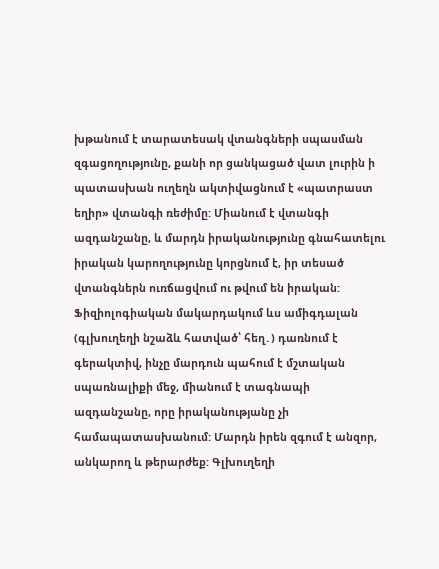խթանում է տարատեսակ վտանգների սպասման զգացողությունը, քանի որ ցանկացած վատ լուրին ի պատասխան ուղեղն ակտիվացնում է «պատրաստ եղիր» վտանգի ռեժիմը: Միանում է վտանգի ազդանշանը, և մարդն իրականությունը գնահատելու իրական կարողությունը կորցնում է, իր տեսած վտանգներն ուռճացվում ու թվում են իրական: Ֆիզիոլոգիական մակարդակում ևս ամիգդալան (գլխուղեղի նշաձև հատված՝ հեղ․) դառնում է գերակտիվ, ինչը մարդուն պահում է մշտական սպառնալիքի մեջ, միանում է տագնապի ազդանշանը, որը իրականությանը չի համապատասխանում: Մարդն իրեն զգում է անզոր, անկարող և թերարժեք: Գլխուղեղի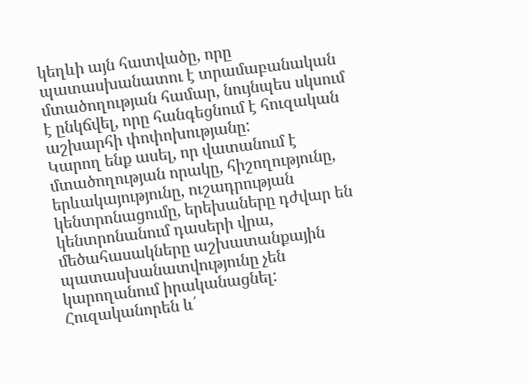կեղևի այն հատվածը, որը պատասխանատու է տրամաբանական մտածողության համար, նույնպես սկսում է ընկճվել, որը հանգեցնում է հուզական աշխարհի փոփոխությանը:
Կարող ենք ասել, որ վատանում է մտածողության որակը, հիշողությունը, երևակայությունը, ուշադրության կենտրոնացումը, երեխաները դժվար են կենտրոնանում դասերի վրա, մեծահասակները աշխատանքային պատասխանատվությունը չեն կարողանում իրականացնել:
Հուզականորեն և՛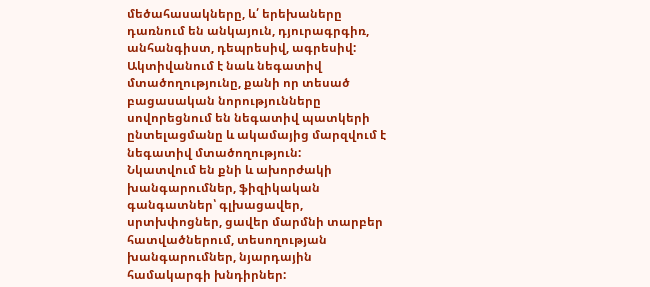մեծահասակները, և՛ երեխաները դառնում են անկայուն, դյուրագրգիռ, անհանգիստ, դեպրեսիվ, ագրեսիվ:
Ակտիվանում է նաև նեգատիվ մտածողությունը, քանի որ տեսած բացասական նորությունները սովորեցնում են նեգատիվ պատկերի ընտելացմանը և ակամայից մարզվում է նեգատիվ մտածողություն:
Նկատվում են քնի և ախորժակի խանգարումներ, ֆիզիկական գանգատներ՝ գլխացավեր, սրտխփոցներ, ցավեր մարմնի տարբեր հատվածներում, տեսողության խանգարումներ, նյարդային համակարգի խնդիրներ: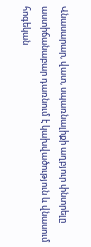Վնասարար, վատ, սպառնալիքի աղբյուր փնտրելը աստիճանաբար դառնում է կախվածություն և վնասում հոգեկան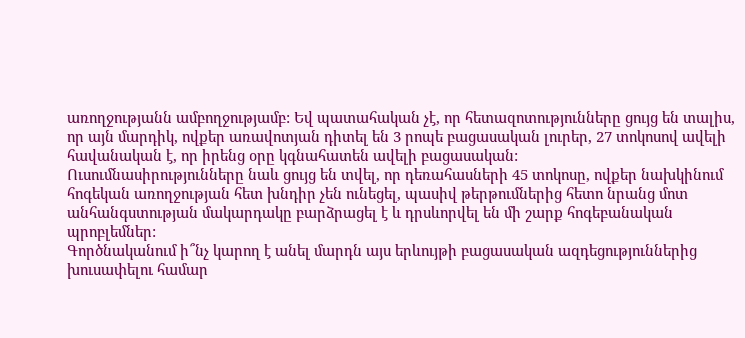առողջությանն ամբողջությամբ: Եվ պատահական չէ, որ հետազոտությունները ցույց են տալիս, որ այն մարդիկ, ովքեր առավոտյան դիտել են 3 րոպե բացասական լուրեր, 27 տոկոսով ավելի հավանական է, որ իրենց օրը կգնահատեն ավելի բացասական:
Ուսումնասիրությունները նաև ցույց են տվել, որ դեռահասների 45 տոկոսը, ովքեր նախկինում հոգեկան առողջության հետ խնդիր չեն ունեցել, պասիվ թերթումներից հետո նրանց մոտ անհանգստության մակարդակը բարձրացել է և դրսևորվել են մի շարք հոգեբանական պրոբլեմներ:
Գործնականում ի՞նչ կարող է անել մարդն այս երևույթի բացասական ազդեցություններից խուսափելու համար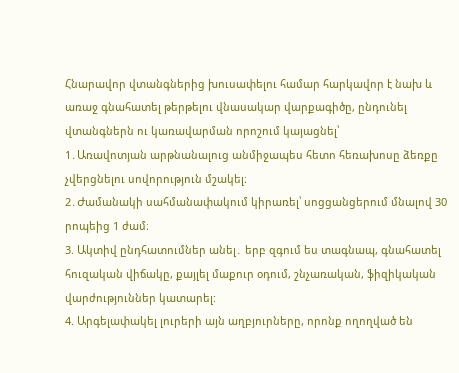Հնարավոր վտանգներից խուսափելու համար հարկավոր է նախ և առաջ գնահատել թերթելու վնասակար վարքագիծը, ընդունել վտանգներն ու կառավարման որոշում կայացնել՝
1․Առավոտյան արթնանալուց անմիջապես հետո հեռախոսը ձեռքը չվերցնելու սովորություն մշակել։
2․Ժամանակի սահմանափակում կիրառել՝ սոցցանցերում մնալով 30 րոպեից 1 ժամ։
3. Ակտիվ ընդհատումներ անել․ երբ զգում ես տագնապ, գնահատել հուզական վիճակը, քայլել մաքուր օդում, շնչառական, ֆիզիկական վարժություններ կատարել:
4. Արգելափակել լուրերի այն աղբյուրները, որոնք ողողված են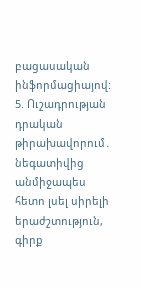բացասական ինֆորմացիայով:
5. Ուշադրության դրական թիրախավորում․ նեգատիվից անմիջապես հետո լսել սիրելի երաժշտություն, գիրք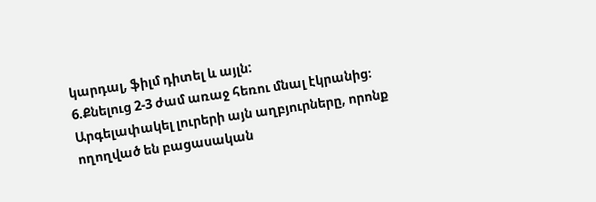կարդալ, ֆիլմ դիտել և այլն:
6.Քնելուց 2-3 ժամ առաջ հեռու մնալ էկրանից։ Արգելափակել լուրերի այն աղբյուրները, որոնք ողողված են բացասական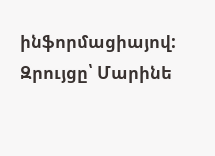ինֆորմացիայով:
Զրույցը՝ Մարինե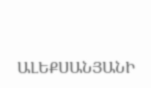ԱԼԵՔՍԱՆՅԱՆԻ